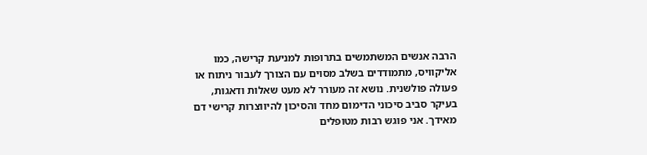הרבה אנשים המשתמשים בתרופות למניעת קרישה, כמו אליקוויס, מתמודדים בשלב מסוים עם הצורך לעבור ניתוח או פעולה פולשנית. נושא זה מעורר לא מעט שאלות ודאגות, בעיקר סביב סיכוני הדימום מחד והסיכון להיווצרות קרישי דם מאידך. אני פוגש רבות מטופלים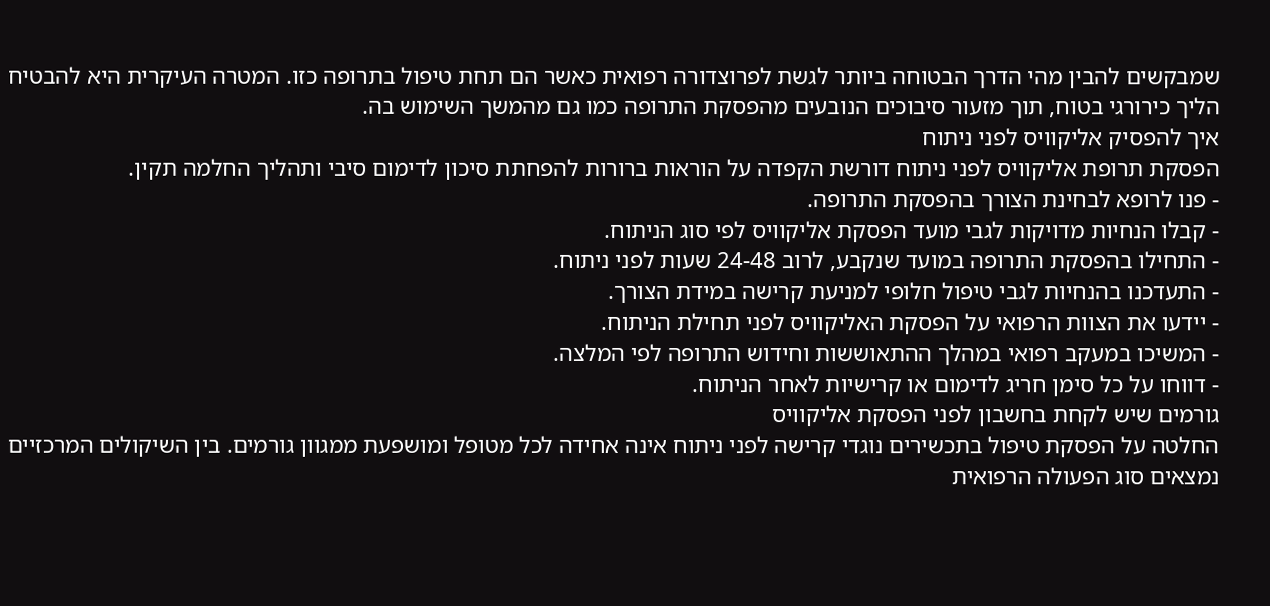שמבקשים להבין מהי הדרך הבטוחה ביותר לגשת לפרוצדורה רפואית כאשר הם תחת טיפול בתרופה כזו. המטרה העיקרית היא להבטיח הליך כירורגי בטוח, תוך מזעור סיבוכים הנובעים מהפסקת התרופה כמו גם מהמשך השימוש בה.
איך להפסיק אליקוויס לפני ניתוח
הפסקת תרופת אליקוויס לפני ניתוח דורשת הקפדה על הוראות ברורות להפחתת סיכון לדימום סיבי ותהליך החלמה תקין.
- פנו לרופא לבחינת הצורך בהפסקת התרופה.
- קבלו הנחיות מדויקות לגבי מועד הפסקת אליקוויס לפי סוג הניתוח.
- התחילו בהפסקת התרופה במועד שנקבע, לרוב 24-48 שעות לפני ניתוח.
- התעדכנו בהנחיות לגבי טיפול חלופי למניעת קרישה במידת הצורך.
- יידעו את הצוות הרפואי על הפסקת האליקוויס לפני תחילת הניתוח.
- המשיכו במעקב רפואי במהלך ההתאוששות וחידוש התרופה לפי המלצה.
- דווחו על כל סימן חריג לדימום או קרישיות לאחר הניתוח.
גורמים שיש לקחת בחשבון לפני הפסקת אליקוויס
החלטה על הפסקת טיפול בתכשירים נוגדי קרישה לפני ניתוח אינה אחידה לכל מטופל ומושפעת ממגוון גורמים. בין השיקולים המרכזיים נמצאים סוג הפעולה הרפואית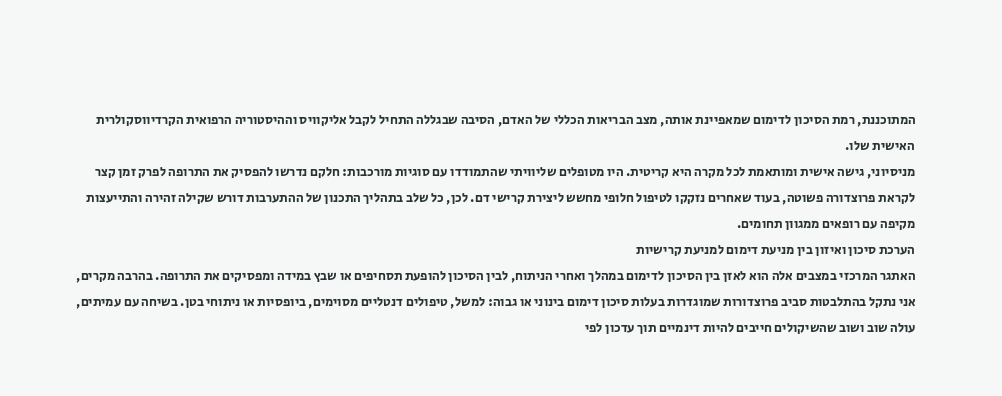המתוכננת, רמת הסיכון לדימום שמאפיינת אותה, מצב הבריאות הכללי של האדם, הסיבה שבגללה התחיל לקבל אליקוויס וההיסטוריה הרפואית הקרדיווסקולרית האישית שלו.
מניסיוני, גישה אישית ומותאמת לכל מקרה היא קריטית. היו מטופלים שליוויתי שהתמודדו עם סוגיות מורכבות: חלקם נדרשו להפסיק את התרופה לפרק זמן קצר לקראת פרוצדורה פשוטה, בעוד שאחרים נזקקו לטיפול חלופי מחשש ליצירת קרישי דם. לכן, כל שלב בתהליך התכנון של ההתערבות דורש שקילה זהירה והתייעצות מקיפה עם רופאים ממגוון תחומים.
הערכת סיכון ואיזון בין מניעת דימום למניעת קרישיות
האתגר המרכזי במצבים אלה הוא לאזן בין הסיכון לדימום במהלך ואחרי הניתוח, לבין הסיכון להופעת תסחיפים או שבץ במידה ומפסיקים את התרופה. בהרבה מקרים, אני נתקל בהתלבטות סביב פרוצדורות שמוגדרות בעלות סיכון דימום בינוני או גבוה: למשל, טיפולים דנטליים מסוימים, ביופסיות או ניתוחי בטן. בשיחה עם עמיתים, עולה שוב ושוב שהשיקולים חייבים להיות דינמיים תוך עדכון לפי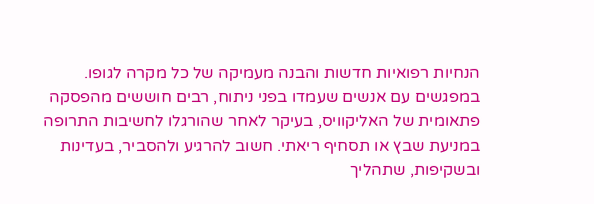הנחיות רפואיות חדשות והבנה מעמיקה של כל מקרה לגופו.
במפגשים עם אנשים שעמדו בפני ניתוח, רבים חוששים מהפסקה פתאומית של האליקוויס, בעיקר לאחר שהורגלו לחשיבות התרופה במניעת שבץ או תסחיף ריאתי. חשוב להרגיע ולהסביר, בעדינות ובשקיפות, שתהליך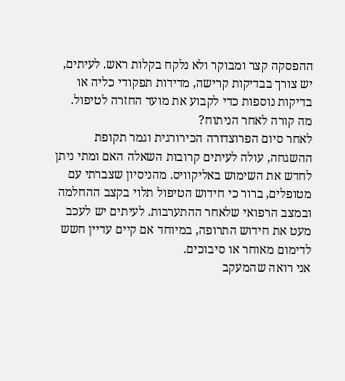ההפסקה קצר ומבוקר ולא נלקח בקלות ראש. לעיתים, יש צורך בבדיקות קרישה, מדידות תפקודי כליה או בדיקות נוספות כדי לקבוע את מועד החזרה לטיפול.
מה קורה לאחר הניתוח?
לאחר סיום הפרוצדורה הכירורגית וגמר תקופת ההשגחה, עולה לעיתים קרובות השאלה האם ומתי ניתן לחדש את השימוש באליקוויס. מהניסיון שצברתי עם מטופלים, ברור כי חידוש הטיפול תלוי בקצב ההחלמה ובמצב הרפואי שלאחר ההתערבות. לעיתים יש לעכב מעט את חידוש התרופה, במיוחד אם קיים עדיין חשש לדימום מאוחר או סיבוכים.
אני רואה שהמעקב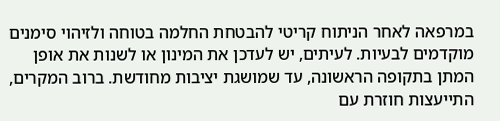במרפאה לאחר הניתוח קריטי להבטחת החלמה בטוחה ולזיהוי סימנים מוקדמים לבעיות. לעיתים, יש לעדכן את המינון או לשנות את אופן המתן בתקופה הראשונה, עד שמושגת יציבות מחודשת. ברוב המקרים, התייעצות חוזרת עם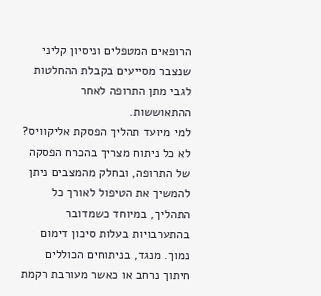הרופאים המטפלים וניסיון קליני שנצבר מסייעים בקבלת ההחלטות לגבי מתן התרופה לאחר ההתאוששות.
למי מיועד תהליך הפסקת אליקוויס?
לא כל ניתוח מצריך בהכרח הפסקה של התרופה, ובחלק מהמצבים ניתן להמשיך את הטיפול לאורך כל התהליך, במיוחד כשמדובר בהתערבויות בעלות סיכון דימום נמוך. מנגד, בניתוחים הכוללים חיתוך נרחב או כאשר מעורבת רקמת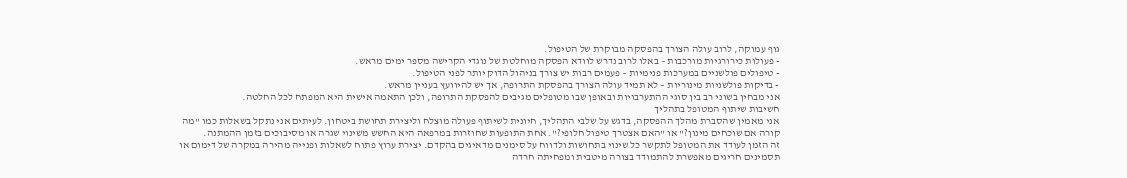גוף עמוקה, לרוב עולה הצורך בהפסקה מבוקרת של הטיפול.
- פעולות כירורגיות מורכבות – באלו לרוב נדרש לוודא הפסקה מוחלטת של נוגדי הקרישה מספר ימים מראש.
- טיפולים פולשניים במערכות פנימיות – פעמים רבות יש צורך בניהול הדוק יותר לפני הטיפול.
- בדיקות פולשניות מינוריות – לא תמיד עולה הצורך בהפסקת התרופה, אך יש להיוועץ בעניין מראש.
אני מבחין בשוני רב בין סוגי ההתערבויות ובאופן שבו מטופלים מגיבים להפסקת התרופה, ולכן התאמה אישית היא המפתח לכל החלטה.
חשיבות שיתוף המטופל בתהליך
אני מאמין שהסברת מהלך ההפסקה, בדגש על שלבי התהליך, חיונית לשיתוף פעולה מוצלח וליצירת תחושת ביטחון. לעיתים אני נתקל בשאלות כמו "מה קורה אם שוכחים מינון?" או "האם אצטרך טיפול חלופי?". אחת התופעות שחוזרות במרפאה היא החשש משינוי שגרה או מסיבוכים בזמן ההמתנה.
זה הזמן לעודד את המטופל לתקשר כל שינוי בתחושות ולדווח על סימנים מדאיגים בהקדם. יצירת ערוץ פתוח לשאלות ופנייה מהירה במקרה של דימום או תסמינים חריגים מאפשרת להתמודד בצורה מיטבית ומפחיתה חרדה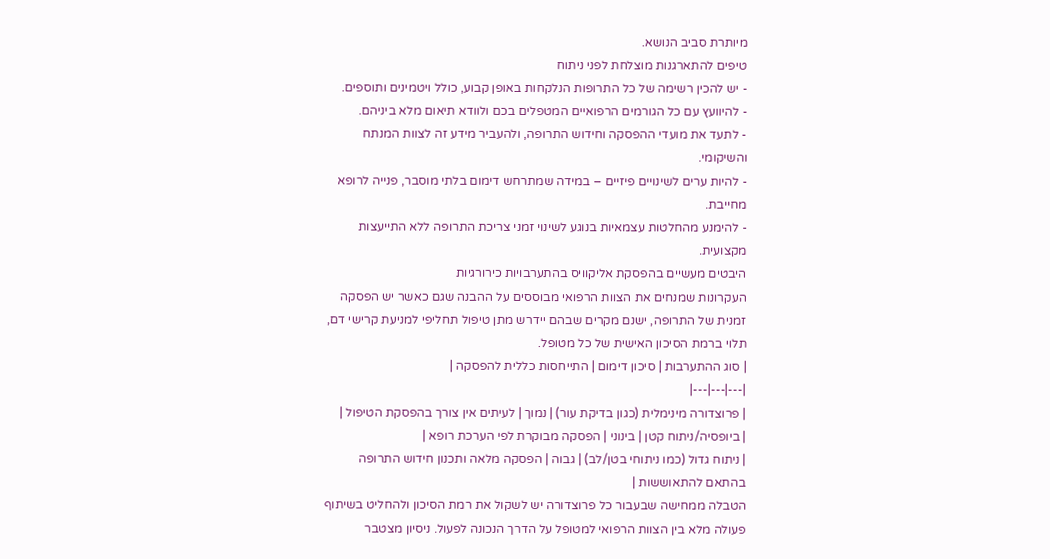מיותרת סביב הנושא.
טיפים להתארגנות מוצלחת לפני ניתוח
- יש להכין רשימה של כל התרופות הנלקחות באופן קבוע, כולל ויטמינים ותוספים.
- להיוועץ עם כל הגורמים הרפואיים המטפלים בכם ולוודא תיאום מלא ביניהם.
- לתעד את מועדי ההפסקה וחידוש התרופה, ולהעביר מידע זה לצוות המנתח והשיקומי.
- להיות ערים לשינויים פיזיים – במידה שמתרחש דימום בלתי מוסבר, פנייה לרופא מחייבת.
- להימנע מהחלטות עצמאיות בנוגע לשינוי זמני צריכת התרופה ללא התייעצות מקצועית.
היבטים מעשיים בהפסקת אליקוויס בהתערבויות כירורגיות
העקרונות שמנחים את הצוות הרפואי מבוססים על ההבנה שגם כאשר יש הפסקה זמנית של התרופה, ישנם מקרים שבהם יידרש מתן טיפול תחליפי למניעת קרישי דם, תלוי ברמת הסיכון האישית של כל מטופל.
| סוג ההתערבות | סיכון דימום | התייחסות כללית להפסקה |
|---|---|---|
| פרוצדורה מינימלית (כגון בדיקת עור) | נמוך | לעיתים אין צורך בהפסקת הטיפול |
| ביופסיה/ניתוח קטן | בינוני | הפסקה מבוקרת לפי הערכת רופא |
| ניתוח גדול (כמו ניתוחי בטן/לב) | גבוה | הפסקה מלאה ותכנון חידוש התרופה בהתאם להתאוששות |
הטבלה ממחישה שבעבור כל פרוצדורה יש לשקול את רמת הסיכון ולהחליט בשיתוף פעולה מלא בין הצוות הרפואי למטופל על הדרך הנכונה לפעול. ניסיון מצטבר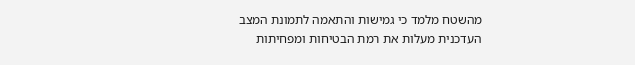מהשטח מלמד כי גמישות והתאמה לתמונת המצב העדכנית מעלות את רמת הבטיחות ומפחיתות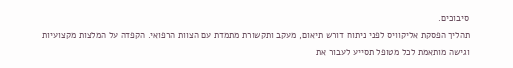סיבוכים.
תהליך הפסקת אליקוויס לפני ניתוח דורש תיאום, מעקב ותקשורת מתמדת עם הצוות הרפואי. הקפדה על המלצות מקצועיות וגישה מותאמת לכל מטופל תסייע לעבור את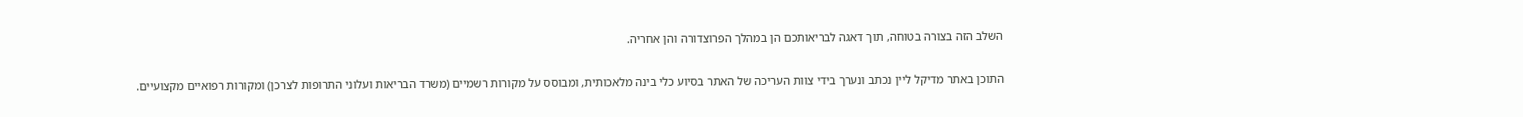השלב הזה בצורה בטוחה, תוך דאגה לבריאותכם הן במהלך הפרוצדורה והן אחריה.

התוכן באתר מדיקל ליין נכתב ונערך בידי צוות העריכה של האתר בסיוע כלי בינה מלאכותית, ומבוסס על מקורות רשמיים (משרד הבריאות ועלוני התרופות לצרכן) ומקורות רפואיים מקצועיים.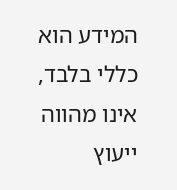המידע הוא כללי בלבד, אינו מהווה ייעוץ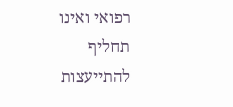רפואי ואינו תחליף להתייעצות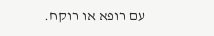עם רופא או רוקח.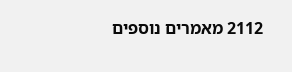2112 מאמרים נוספים